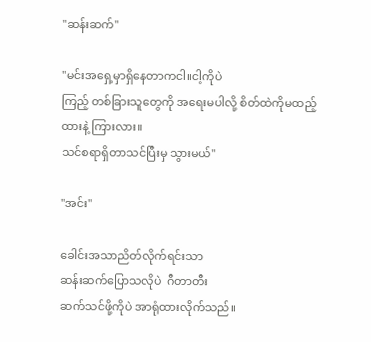"ဆန်းဆက်"

"မင်းအရှေ့မှာရှိနေတာကငါ။ငါ့ကိုပဲ
ကြည့် တစ်ခြားသူတွေကို အရေးမပါလို့ စိတ်ထဲကိုမထည့်ထားနဲ့ ကြားလား။
သင်စရာရှိတာသင်ပြီးမှ သွားမယ်"

"အင်း"

ခေါင်းအသာညိတ်လိုက်ရင်းသာ
ဆန်းဆက်ပြောသလိုပဲ  ဂီတာတီး
ဆက်သင်ဖို့ကိုပဲ အာရုံထားလိုက်သည်။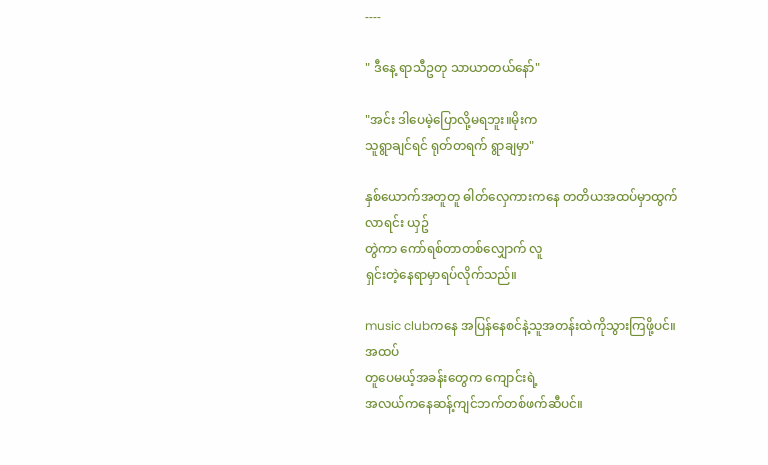----

" ဒီနေ့ ရာသီဥတု သာယာတယ်နော်"

"အင်း ဒါပေမဲ့ပြောလို့မရဘူး။မိုးက
သူရွာချင်ရင် ရုတ်တရက် ရွာချမှာ"

နှစ်ယောက်အတူတူ ဓါတ်လှေကားကနေ တတိယအထပ်မှာထွက်လာရင်း ယှဥ်
တွဲကာ ကော်ရစ်တာတစ်လျှောက် လူ
ရှင်းတဲ့နေရာမှာရပ်လိုက်သည်။

music clubကနေ အပြန်နေစင်နဲ့သူအတန်းထဲကိုသွားကြဖို့ပင်။ အထပ်
တူပေမယ့်အခန်းတွေက ကျောင်းရဲ့
အလယ်ကနေဆန့်ကျင်ဘက်တစ်ဖက်ဆီပင်။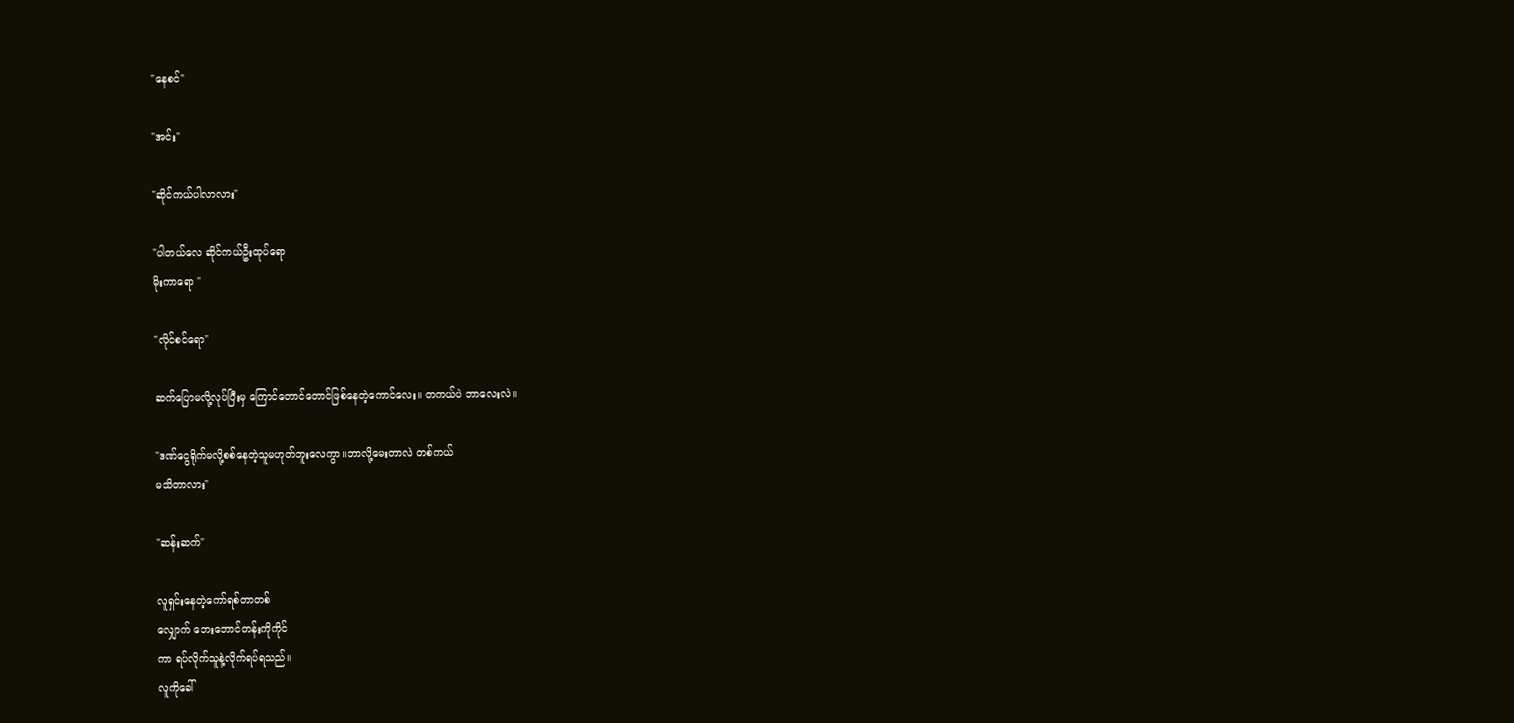"နေစင်"

"အင်း"

"ဆိုင်ကယ်ပါလာလား"

"ပါတယ်လေ ဆိုင်ကယ်ဦးထုပ်ရော
မိုးကာရော "

"လိုင်စင်ရော"

ဆက်ပြောမလို့လုပ်ပြီးမှ ကြောင်တောင်တောင်ဖြစ်နေတဲ့ကောင်လေး။ တကယ်ပဲ ဘာလေးလဲ။

"ဒဏ်ငွေရိုက်မလို့စစ်နေတဲ့သူမဟုတ်ဘူးလေကွာ။ဘာလို့မေးတာလဲ တစ်ကယ်
မသိတာလား"

"ဆန်းဆက်"

လူရှင်းနေတဲ့ကော်ရစ်တာတစ်
လျှောက် ဘေးဘောင်တန်းကိုကိုင်
ကာ ရပ်လိုက်သူနဲ့လိုက်ရပ်ရသည်။
လူကိုခေါ်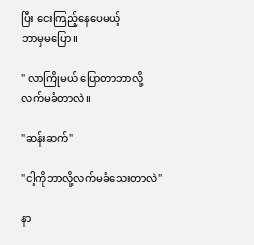ပြီး ငေးကြည့်နေပေမယ့်
ဘာမှမပြော။

" လာကြိုမယ် ပြောတာဘာလို့
လက်မခံတာလဲ။

"ဆန်းဆက်"

"ငါ့ကိုဘာလို့လက်မခံသေးတာလဲ"

နာ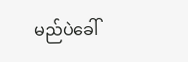မည်ပဲခေါ်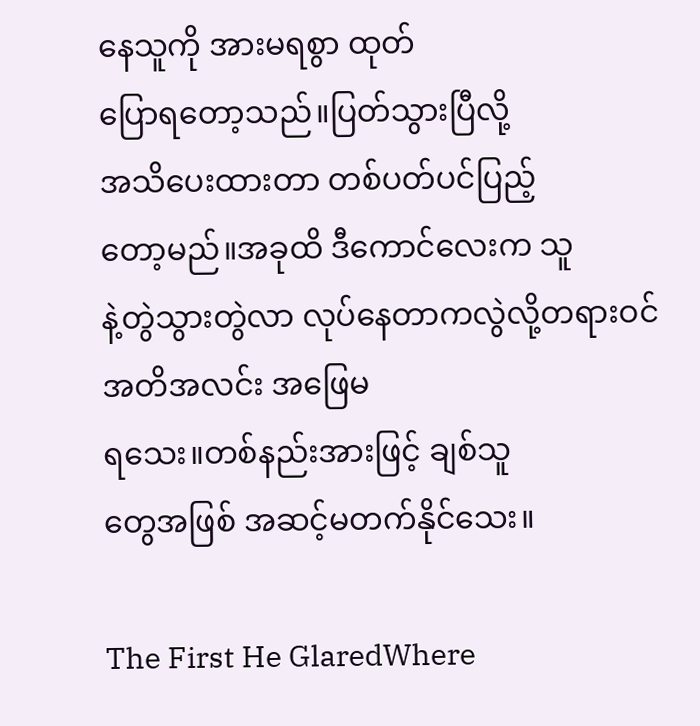နေသူကို အားမရစွာ ထုတ်
ပြောရတော့သည်။ပြတ်သွားပြီလို့
အသိပေးထားတာ တစ်ပတ်ပင်ပြည့်
တော့မည်။အခုထိ ဒီကောင်လေးက သူ
နဲ့တွဲသွားတွဲလာ လုပ်နေတာကလွဲလို့တရားဝင်အတိအလင်း အဖြေမ
ရသေး။တစ်နည်းအားဖြင့် ချစ်သူ
တွေအဖြစ် အဆင့်မတက်နိုင်သေး။

The First He GlaredWhere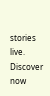stories live. Discover now